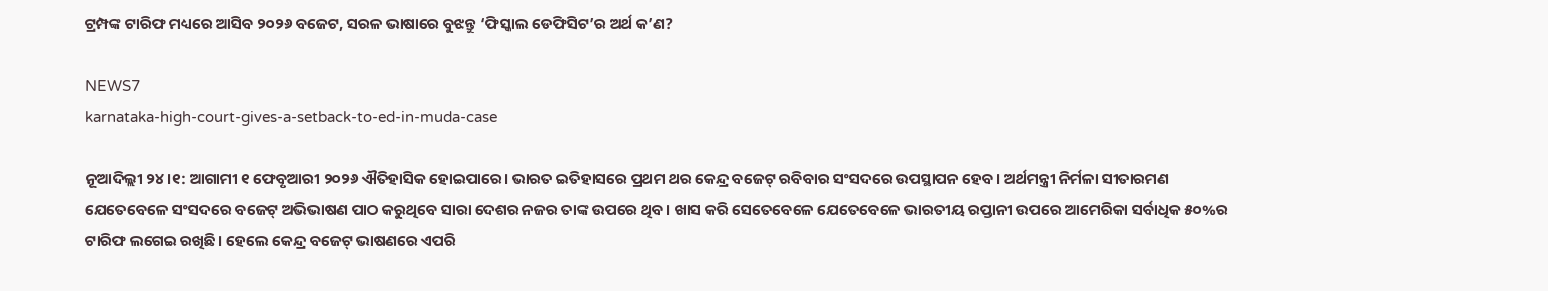ଟ୍ରମ୍ପଙ୍କ ଟାରିଫ ମଧ୍ୟରେ ଆସିବ ୨୦୨୬ ବଜେଟ, ସରଳ ଭାଷାରେ ବୁଝନ୍ତୁ ‘ଫିସ୍କାଲ ଡେଫିସିଟ’ର ଅର୍ଥ କ’ଣ?

NEWS7
karnataka-high-court-gives-a-setback-to-ed-in-muda-case

ନୂଆଦିଲ୍ଲୀ ୨୪।୧: ଆଗାମୀ ୧ ଫେବୃଆରୀ ୨୦୨୬ ଐତିହାସିକ ହୋଇପାରେ। ଭାରତ ଇତିହାସରେ ପ୍ରଥମ ଥର କେନ୍ଦ୍ର ବଜେଟ୍ ରବିବାର ସଂସଦରେ ଉପସ୍ଥାପନ ହେବ। ଅର୍ଥମନ୍ତ୍ରୀ ନିର୍ମଳା ସୀତାରମଣ ଯେତେବେଳେ ସଂସଦରେ ବଜେଟ୍ ଅଭିଭାଷଣ ପାଠ କରୁଥିବେ ସାରା ଦେଶର ନଜର ତାଙ୍କ ଉପରେ ଥିବ। ଖାସ କରି ସେତେବେଳେ ଯେତେବେଳେ ଭାରତୀୟ ରପ୍ତାନୀ ଉପରେ ଆମେରିକା ସର୍ବାଧିକ ୫୦%ର ଟାରିଫ ଲଗେଇ ରଖିଛି। ହେଲେ କେନ୍ଦ୍ର ବଜେଟ୍ ଭାଷଣରେ ଏପରି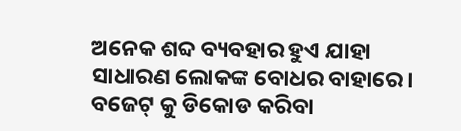ଅନେକ ଶବ୍ଦ ବ୍ୟବହାର ହୁଏ ଯାହା ସାଧାରଣ ଲୋକଙ୍କ ବୋଧର ବାହାରେ। ବଜେଟ୍ କୁ ଡିକୋଡ କରିବା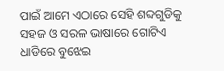ପାଇଁ ଆମେ ଏଠାରେ ସେହି ଶବ୍ଦଗୁଡିକୁ ସହଜ ଓ ସରଳ ଭାଷାରେ ଗୋଟିଏ ଧାଡିରେ ବୁଝେଇ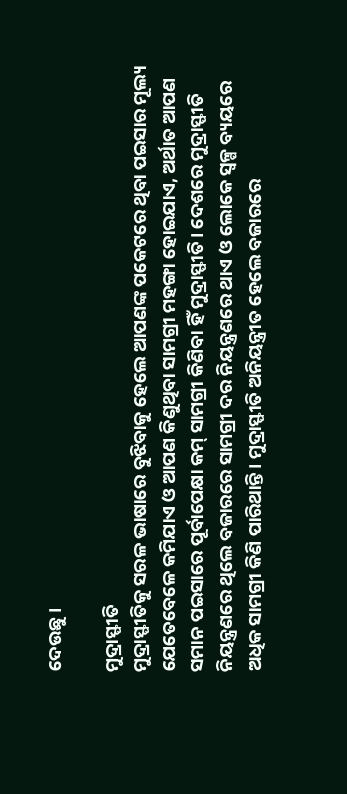ଦେଉଛୁ।

ମୁଦ୍ରାସ୍ଫୀତି
ମୁଦ୍ରାସ୍ଫୀତିକୁ ସରଳ ଭାଷାରେ ବୁଝିବାକୁ ହେଲେ ଆପଣଙ୍କ ପକେଟରେ ଥିବା ପଇସାର ମୂଲ୍ୟ ଯେତେବେଳେ କମିଯାଏ ଓ ଆପଣ କିଣୁଥିବା ସାମଗ୍ରୀ ମହଙ୍ଗା ହୋଇଯାଏ, ଅର୍ଥାତ ଆପଣ ସମାନ ପଇସାରେ ପୂର୍ବାପେକ୍ଷା କମ୍ ସାମଗ୍ରୀ କିଣିବା ହିଁ ମୁଦ୍ରାସ୍ଫୀତି। ଦେଶରେ ମୁଦ୍ରାସ୍ଫୀତି ନିୟନ୍ତ୍ରଣରେ ଥିଲେ ବଜାରରେ ସାମଗ୍ରୀ ଦର ନିୟନ୍ତ୍ରଣରେ ଥାଏ ଓ ଲୋକେ ସ୍ୱଳ୍ପ ବ୍ୟୟରେ ଅଧିକ ସାମଗ୍ରୀ କିଣି ପାରିଥାନ୍ତି। ମୁଦ୍ରାସ୍ଫୀତି ଅନିୟନ୍ତ୍ରୀତ ହେଲେ ବଜାରରେ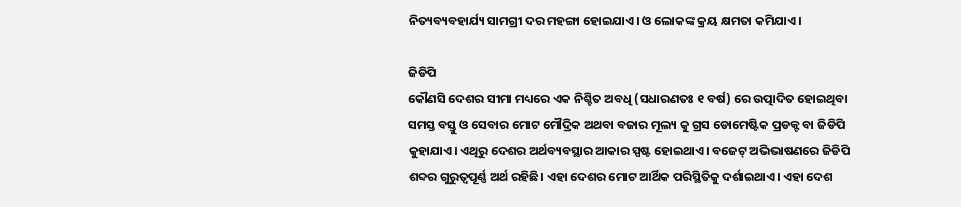ନିତ୍ୟବ୍ୟବହାର୍ଯ୍ୟ ସାମଗ୍ରୀ ଦର ମହଙ୍ଗା ହୋଇଯାଏ। ଓ ଲୋକଙ୍କ କ୍ରୟ କ୍ଷମତା କମିଯାଏ।

ଜିଡିପି
କୌଣସି ଦେଶର ସୀମା ମଧ୍ୟରେ ଏକ ନିଶ୍ଚିତ ଅବଧି (ସଧାରଣତଃ ୧ ବର୍ଷ) ରେ ଉତ୍ପାଦିତ ହୋଇଥିବା ସମସ୍ତ ବସ୍ତୁ ଓ ସେବାର ମୋଟ ମୌଦ୍ରିକ ଅଥବା ବଜାର ମୂଲ୍ୟ କୁ ଗ୍ରସ ଡୋମେଷ୍ଟିକ ପ୍ରଡକ୍ଟ ବା ଜିଡିପି କୁହାଯାଏ। ଏଥିରୁ ଦେଶର ଅର୍ଥବ୍ୟବସ୍ଥାର ଆକାର ସ୍ପଷ୍ଟ ହୋଇଥାଏ। ବଜେଟ୍ ଅଭିଭାଷଣରେ ଜିଡିପି ଶବ୍ଦର ଗୁରୁତ୍ୱପୂର୍ଣ୍ଣ ଅର୍ଥ ରହିଛି। ଏହା ଦେଶର ମୋଟ ଆର୍ଥିକ ପରିସ୍ଥିତିକୁ ଦର୍ଶାଇଥାଏ। ଏହା ଦେଶ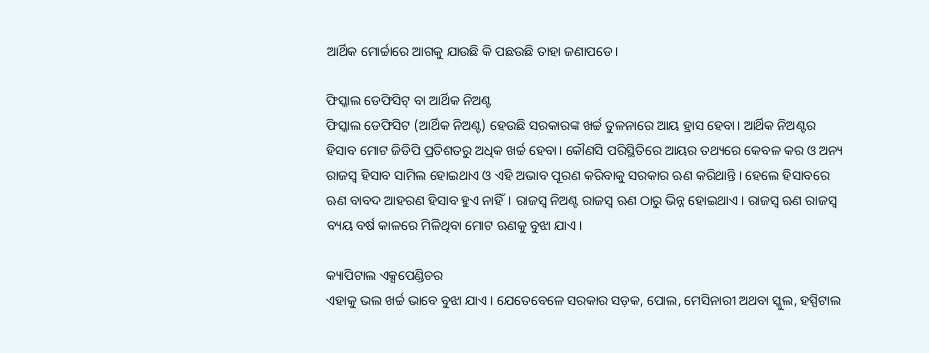ଆର୍ଥିକ ମୋର୍ଚ୍ଚାରେ ଆଗକୁ ଯାଉଛି କି ପଛଉଛି ତାହା ଜଣାପଡେ।

ଫିସ୍କାଲ ଡେଫିସିଟ୍ ବା ଆର୍ଥିକ ନିଅଣ୍ଟ
ଫିସ୍କାଲ ଡେଫିସିଟ (ଆର୍ଥିକ ନିଅଣ୍ଟ) ହେଉଛି ସରକାରଙ୍କ ଖର୍ଚ୍ଚ ତୁଳନାରେ ଆୟ ହ୍ରାସ ହେବା। ଆର୍ଥିକ ନିଅଣ୍ଟର ହିସାବ ମୋଟ ଜିଡିପି ପ୍ରତିଶତରୁ ଅଧିକ ଖର୍ଚ୍ଚ ହେବା। କୌଣସି ପରିସ୍ଥିତିରେ ଆୟର ତଥ୍ୟରେ କେବଳ କର ଓ ଅନ୍ୟ ରାଜସ୍ୱ ହିସାବ ସାମିଲ ହୋଇଥାଏ ଓ ଏହି ଅଭାବ ପୂରଣ କରିବାକୁ ସରକାର ଋଣ କରିଥାନ୍ତି। ହେଲେ ହିସାବରେ ଋଣ ବାବଦ ଆହରଣ ହିସାବ ହୁଏ ନାହିଁ। ରାଜସ୍ୱ ନିଅଣ୍ଟ ରାଜସ୍ୱ ଋଣ ଠାରୁ ଭିନ୍ନ ହୋଇଥାଏ। ରାଜସ୍ୱ ଋଣ ରାଜସ୍ୱ ବ୍ୟୟ ବର୍ଷ କାଳରେ ମିଳିଥିବା ମୋଟ ଋଣକୁ ବୁଝା ଯାଏ।

କ୍ୟାପିଟାଲ ଏକ୍ସପେଣ୍ଡିଚର
ଏହାକୁ ଭଲ ଖର୍ଚ୍ଚ ଭାବେ ବୁଝା ଯାଏ। ଯେତେବେଳେ ସରକାର ସଡ଼କ, ପୋଲ, ମେସିନାରୀ ଅଥବା ସ୍କୁଲ, ହସ୍ପିଟାଲ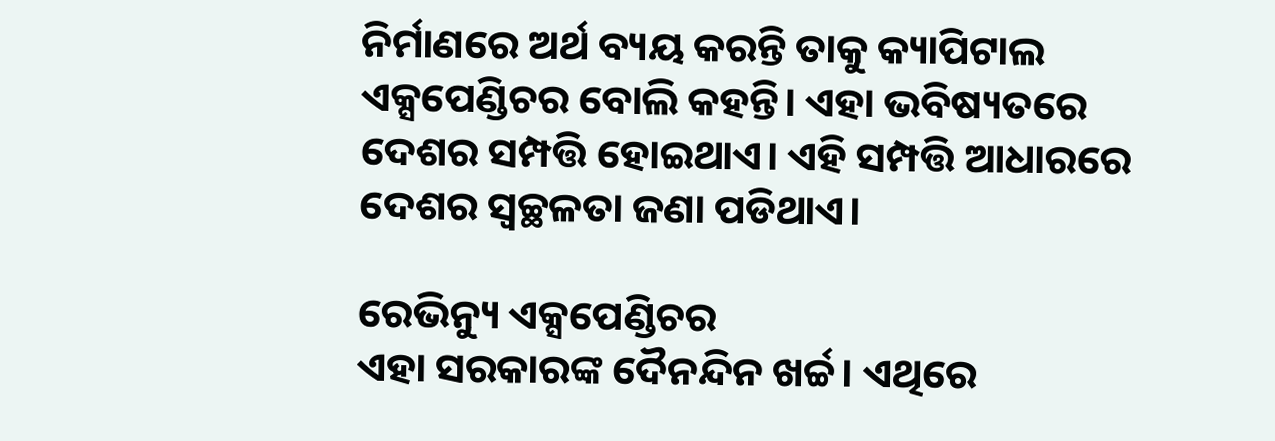ନିର୍ମାଣରେ ଅର୍ଥ ବ୍ୟୟ କରନ୍ତି ତାକୁ କ୍ୟାପିଟାଲ ଏକ୍ସପେଣ୍ଡିଚର ବୋଲି କହନ୍ତି। ଏହା ଭବିଷ୍ୟତରେ ଦେଶର ସମ୍ପତ୍ତି ହୋଇଥାଏ। ଏହି ସମ୍ପତ୍ତି ଆଧାରରେ ଦେଶର ସ୍ୱଚ୍ଛଳତା ଜଣା ପଡିଥାଏ।

ରେଭିନ୍ୟୁ ଏକ୍ସପେଣ୍ଡିଚର
ଏହା ସରକାରଙ୍କ ଦୈନନ୍ଦିନ ଖର୍ଚ୍ଚ। ଏଥିରେ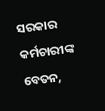ସରକାର କର୍ମଚାରୀଙ୍କ ବେତନ,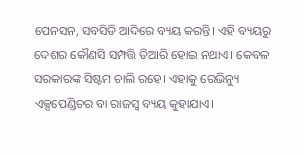ପେନସନ, ସବସିଡି ଆଦିରେ ବ୍ୟୟ କରନ୍ତି। ଏହି ବ୍ୟୟରୁ ଦେଶର କୌଣସି ସମ୍ପତ୍ତି ତିଆରି ହୋଇ ନଥାଏ। କେବଳ ସରକାରଙ୍କ ସିଷ୍ଟମ ଚାଲି ରହେ। ଏହାକୁ ରେଭିନ୍ୟୁ ଏକ୍ସପେଣ୍ଡିଚର ବା ରାଜସ୍ୱ ବ୍ୟୟ କୁହାଯାଏ।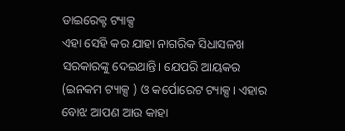ଡାଇରେକ୍ଟ ଟ୍ୟାକ୍ସ
ଏହା ସେହି କର ଯାହା ନାଗରିକ ସିଧାସଳଖ ସରକାରଙ୍କୁ ଦେଇଥାନ୍ତି। ଯେପରି ଆୟକର (ଇନକମ ଟ୍ୟାକ୍ସ ) ଓ କର୍ପୋରେଟ ଟ୍ୟାକ୍ସ। ଏହାର ବୋଝ ଆପଣ ଆଉ କାହା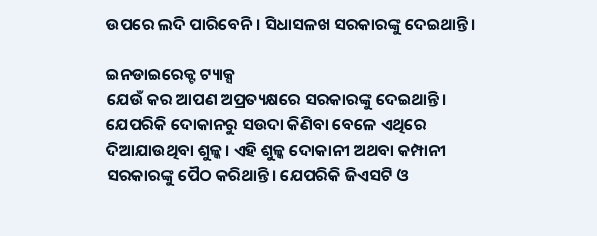ଉପରେ ଲଦି ପାରିବେନି। ସିଧାସଳଖ ସରକାରଙ୍କୁ ଦେଇଥାନ୍ତି।

ଇନଡାଇରେକ୍ଟ ଟ୍ୟାକ୍ସ
ଯେଉଁ କର ଆପଣ ଅପ୍ରତ୍ୟକ୍ଷରେ ସରକାରଙ୍କୁ ଦେଇଥାନ୍ତି। ଯେପରିକି ଦୋକାନରୁ ସଉଦା କିଣିବା ବେଳେ ଏଥିରେ ଦିଆଯାଉଥିବା ଶୁଳ୍କ। ଏହି ଶୁଳ୍କ ଦୋକାନୀ ଅଥବା କମ୍ପାନୀ ସରକାରଙ୍କୁ ପୈଠ କରିଥାନ୍ତି। ଯେପରିକି ଜିଏସଟି ଓ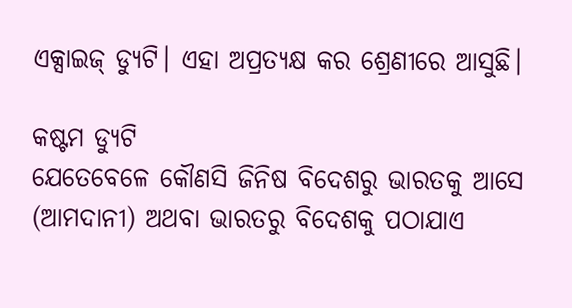ଏକ୍ସାଇଜ୍ ଡ୍ୟୁଟି। ଏହା ଅପ୍ରତ୍ୟକ୍ଷ କର ଶ୍ରେଣୀରେ ଆସୁଛି।

କଷ୍ଟମ ଡ୍ୟୁଟି
ଯେତେବେଳେ କୌଣସି ଜିନିଷ ବିଦେଶରୁ ଭାରତକୁ ଆସେ (ଆମଦାନୀ) ଅଥବା ଭାରତରୁ ବିଦେଶକୁ ପଠାଯାଏ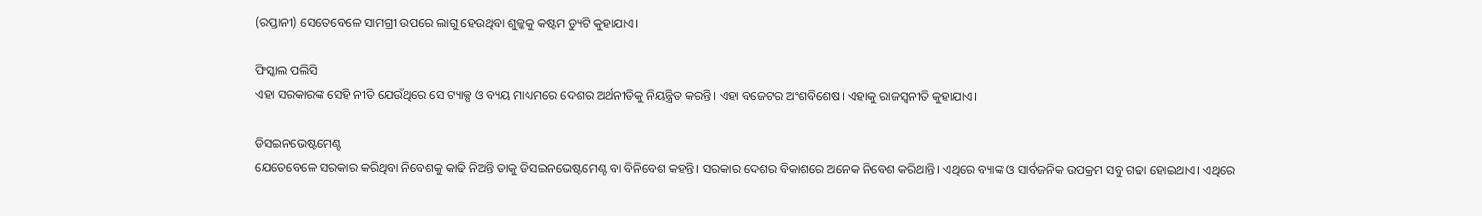(ରପ୍ତାନୀ) ସେତେବେଳେ ସାମଗ୍ରୀ ଉପରେ ଲାଗୁ ହେଉଥିବା ଶୁଳ୍କକୁ କଷ୍ଟମ ଡ୍ୟୁଟି କୁହାଯାଏ।

ଫିସ୍କାଲ ପଲିସି
ଏହା ସରକାରଙ୍କ ସେହି ନୀତି ଯେଉଁଥିରେ ସେ ଟ୍ୟାକ୍ସ ଓ ବ୍ୟୟ ମାଧ୍ୟମରେ ଦେଶର ଅର୍ଥନୀତିକୁ ନିୟନ୍ତ୍ରିତ କରନ୍ତି। ଏହା ବଜେଟର ଅଂଶବିଶେଷ। ଏହାକୁ ରାଜସ୍ୱନୀତି କୁହାଯାଏ।

ଡିସଇନଭେଷ୍ଟମେଣ୍ଟ
ଯେତେବେଳେ ସରକାର କରିଥିବା ନିବେଶକୁ କାଢି ନିଅନ୍ତି ତାକୁ ଡିସଇନଭେଷ୍ଟମେଣ୍ଟ ବା ବିନିବେଶ କହନ୍ତି। ସରକାର ଦେଶର ବିକାଶରେ ଅନେକ ନିବେଶ କରିଥାନ୍ତି। ଏଥିରେ ବ୍ୟାଙ୍କ ଓ ସାର୍ବଜନିକ ଉପକ୍ରମ ସବୁ ଗଢା ହୋଇଥାଏ। ଏଥିରେ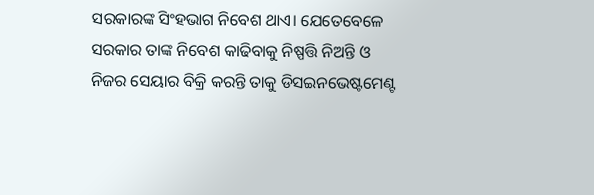ସରକାରଙ୍କ ସିଂହଭାଗ ନିବେଶ ଥାଏ। ଯେତେବେଳେ ସରକାର ତାଙ୍କ ନିବେଶ କାଢିବାକୁ ନିଷ୍ପତ୍ତି ନିଅନ୍ତି ଓ ନିଜର ସେୟାର ବିକ୍ରି କରନ୍ତି ତାକୁ ଡିସଇନଭେଷ୍ଟମେଣ୍ଟ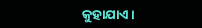କୁହାଯାଏ।